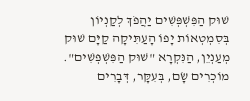שׁוּק הַפִּשְׁפְּשִׁים יַהֲפֹךְ לְקַנְיוֹן
בְּסִמְטְאוֹת יָפוֹ הָעַתִּיקָה קַיָּם שׁוּק מְעַנְיֵן, הַנִּקְרָא "שׁוּק הַפִּשְׁפְּשִׁים". מוֹכְרִים שָׂם, בְּעִקָּר, דְּבָרִים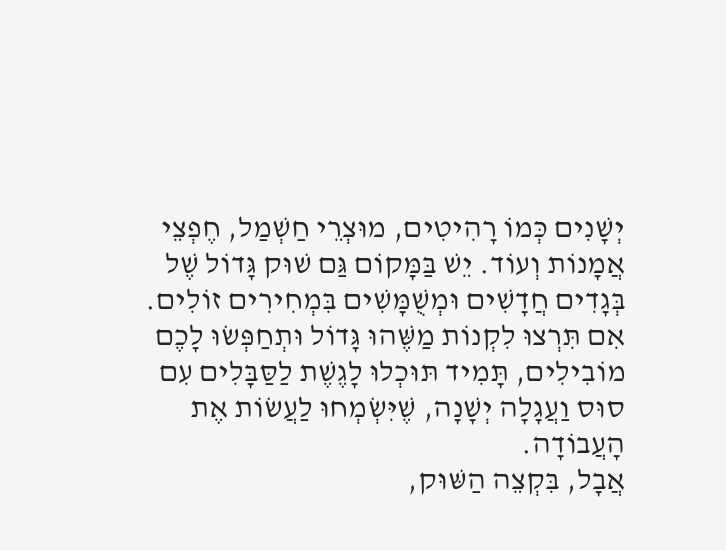יְשָׁנִים כְּמוֹ רָהִיטִים, מוּצְרֵי חַשְׁמַל, חֶפְצֵי אֲמָנוֹת וְעוֹד. יֵשׁ בַּמָּקוֹם גַּם שׁוּק גָּדוֹל שֶׁל בְּגָדִים חֲדָשִׁים וּמְשֻׁמָּשִׁים בִּמְחִירִים זוֹלִים.
אִם תִּרְצוּ לִקְנוֹת מַשֶּׁהוּ גָּדוֹל וּתְחַפְּשׂוּ לָכֶם מוֹבִילִים, תָּמִיד תּוּכְלוּ לָגֶשֶׁת לַסַּבָּלִים עִם סוּס וַעֲגָלָה יְשָׁנָה, שֶׁיִּשְׂמְחוּ לַעֲשׂוֹת אֶת הָעֲבוֹדָה.
אֲבָל, בִּקְצֵה הַשּׁוּק,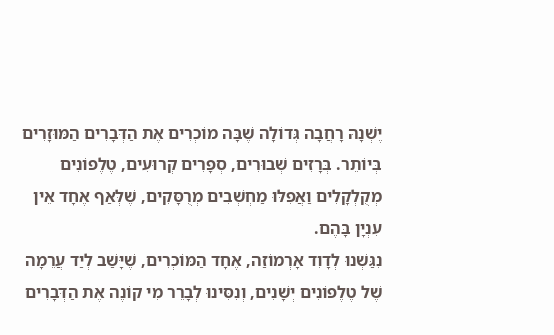יֶשְׁנָהּ רָחֲבָה גְּדוֹלָה שֶׁבָּה מוֹכְרִים אֶת הַדְּבָרִים הַמּוּזָרִים בְּיוֹתֵר. בְּרָזִים שְׁבוּרִים, סְפָרִים קְרוּעִים, טֶלֶפוֹנִים מְקֻלְקָלִים וַאֲפִלּוּ מַחְשְׁבִים מְרֻסָּקִים, שֶׁלְּאַף אֶחָד אֵין עִנְיָן בָּהֶם.
נִגַּשְׁנוּ לְדָוִד אָרְמוֹזַה, אֶחָד הַמּוֹכְרִים, שֶׁיָּשַׁב לְיַד עֲרֵמָה שֶׁל טֶלֶפוֹנִים יְשָׁנִים, וְנִסִּינוּ לְבָרֵר מִי קוֹנֶה אֶת הַדְּבָרִים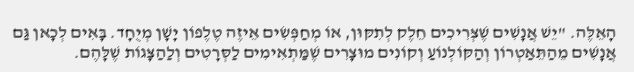הָאֵלֶּה. "יֵשׁ אֲנָשִׁים שֶׁצְּרִיכִים חֵלֶק לְתִקּוּן, אוֹ מְחַפְּשִׂים אֵיזֶה טֶלֶפוֹן יָשָׁן מְיֻחָד. בָּאִים לְכָאן גַּם אֲנָשִׁים מֵהַתֵּאַטְרוֹן וְהַקּוֹלְנוֹעַ וְקוֹנִים מוּצָרִים שֶׁמַּתְאִימִים לַסְּרָטִים וְלַהַצָּגוֹת שֶׁלָּהֶם.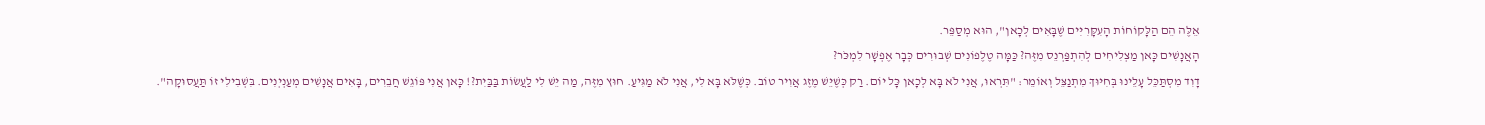אֵלֶּה הֵם הַלָּקוֹחוֹת הָעִקָּרִיִּים שֶׁבָּאִים לְכָאן", הוּא מְסַפֵּר.
הָאֲנָשִׁים כָּאן מַצְלִיחִים לְהִתְפַּרְנֵס מִזֶּה? כַּמָּה טֶלֶפוֹנִים שְׁבוּרִים כְּבָר אֶפְשָׁר לִמְכֹּר?
דָוִד מִסְתַּכֵּל עָלֵינוּ בְּחִיּוּךְ מִתְנַצֵּל וְאוֹמֵר: "תִּרְאוּ, אֲנִי לֹא בָּא לְכָאן כָּל יוֹם. רַק כְּשֶׁיֵּשׁ מֶזֶג אֲוִיר טוֹב. כְּשֶׁלֹּא בָּא לִי, אֲנִי לֹא מַגִּיעַ. חוּץ מִזֶּה, מַה יֵּשׁ לִי לַעֲשׂוֹת בַּבַּיִת?! כָּאן אֲנִי פּוֹגֵשׁ חֲבֵרִים, בָּאִים אֲנָשִׁים מְעַנְיְנִים. בִּשְׁבִילִי זוֹ תַּעֲסוּקָה".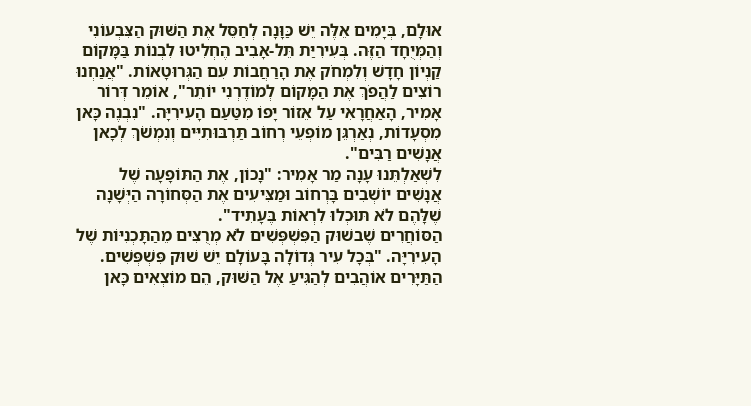אוּלָם, בְּיָמִים אֵלֶּה יֵשׁ כַּוָּנָה לְחַסֵּל אֶת הַשּׁוּק הַצִּבְעוֹנִי וְהַמְּיֻחָד הַזֶּה. בְּעִירִיַּת תֵּל-אָבִיב הֶחְלִיטוּ לִבְנוֹת בַּמָּקוֹם קַנְיוֹן חָדָשׁ וְלִמְחֹק אֶת הָרַחֲבוֹת עִם הַגְּרוּטָאוֹת. "אֲנַחְנוּ רוֹצִים לַהֲפֹךְ אֶת הַמָּקוֹם לְמוֹדֶרְנִי יוֹתֵר", אוֹמֵר דְּרוֹר אָמִיר, הָאַחֲרָאִי עַל אֵזוֹר יָפוֹ מִטַּעַם הָעִירִיָּה. "נִבְנֶה כָּאן מִסְעָדוֹת, נְאַרְגֵּן מוֹפְעֵי רְחוֹב תַּרְבּוּתִיִּים וְנִמְשֹׁךְ לְכָאן אֲנָשִׁים רַבִּים".
לִשְׁאַלְתֵּנוּ עָנָה מַר אָמִיר: "נָכוֹן, אֶת הַתּוֹפָעָה שֶׁל אֲנָשִׁים יוֹשְׁבִים בָּרְחוֹב וּמַצִּיעִים אֶת הַסְּחוֹרָה הַיְּשָׁנָה שֶׁלָּהֶם לֹא תּוּכְלוּ לִרְאוֹת בֶּעָתִיד".
הַסּוֹחֲרִים שֶׁבשׁוּק הַפִּשְׁפְּשִׁים לֹא מְרֻצִּים מֵהַתָּכְנִיּוֹת שֶׁל הָעִירִיָּה. "בְּכָל עִיר גְּדוֹלָה בָּעוֹלָם יֵשׁ שׁוּק פִּשְׁפְּשִׁים. הַתַּיָּרִים אוֹהֲבִים לְהַגִּיעַ אֶל הַשּׁוּק, הֵם מוֹצְאִים כָּאן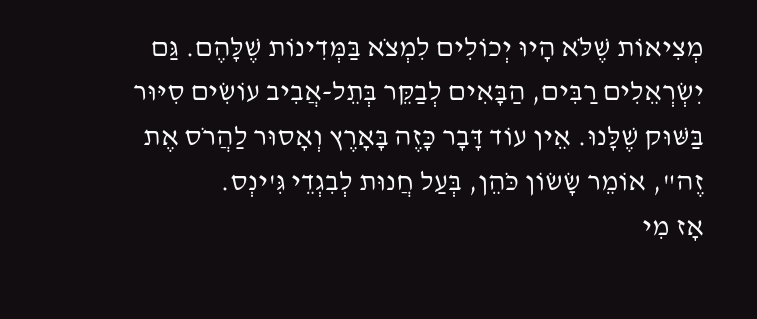מְצִיאוֹת שֶׁלֹּא הָיוּ יְכוֹלִים לִמְצֹא בַּמְּדִינוֹת שֶׁלָּהֶם. גַּם יִשְׂרְאֵלִים רַבִּים, הַבָּאִים לְבַקֵּר בְּתֵל-אֲבִיב עוֹשִׂים סִיּוּר בַּשּׁוּק שֶׁלָּנוּ. אֵין עוֹד דָּבָר כָּזֶה בָּאָרֶץ וְאָסוּר לַהֲרֹס אֶת זֶה", אוֹמֵר שָׂשׂוֹן כֹּהֵן, בְּעַל חֲנוּת לְבִגְדֵי גִּ'ינְס.
אָז מִי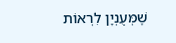שֶׁמְּעֻנְיָן לִרְאוֹת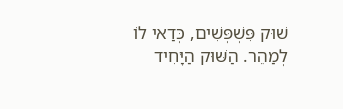שׁוּק פִּשְׁפְּשִׁים, כְּדַאי לוֹ לְמַהֵר. הַשּׁוּק הַיָּחִיד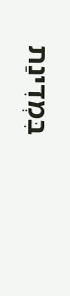בִּמְדִינַת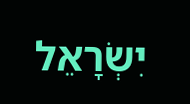יִשְׂרָאֵל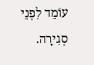עוֹמֵד לִפְנֵי סְגִירָה.